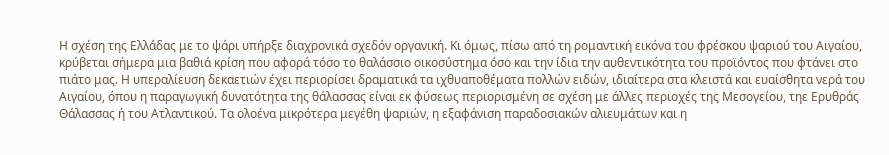Η σχέση της Ελλάδας με το ψάρι υπήρξε διαχρονικά σχεδόν οργανική. Κι όμως, πίσω από τη ρομαντική εικόνα του φρέσκου ψαριού του Αιγαίου, κρύβεται σήμερα μια βαθιά κρίση που αφορά τόσο το θαλάσσιο οικοσύστημα όσο και την ίδια την αυθεντικότητα του προϊόντος που φτάνει στο πιάτο μας. Η υπεραλίευση δεκαετιών έχει περιορίσει δραματικά τα ιχθυαποθέματα πολλών ειδών, ιδιαίτερα στα κλειστά και ευαίσθητα νερά του Αιγαίου, όπου η παραγωγική δυνατότητα της θάλασσας είναι εκ φύσεως περιορισμένη σε σχέση με άλλες περιοχές της Μεσογείου, τηε Ερυθράς Θάλασσας ή του Ατλαντικού. Τα ολοένα μικρότερα μεγέθη ψαριών, η εξαφάνιση παραδοσιακών αλιευμάτων και η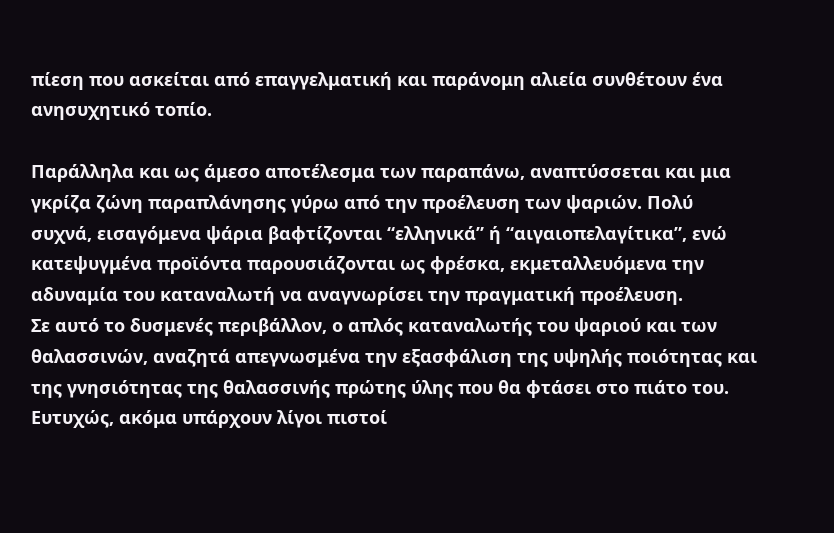πίεση που ασκείται από επαγγελματική και παράνομη αλιεία συνθέτουν ένα ανησυχητικό τοπίο.

Παράλληλα και ως άμεσο αποτέλεσμα των παραπάνω, αναπτύσσεται και μια γκρίζα ζώνη παραπλάνησης γύρω από την προέλευση των ψαριών. Πολύ συχνά, εισαγόμενα ψάρια βαφτίζονται “ελληνικά” ή “αιγαιοπελαγίτικα”, ενώ κατεψυγμένα προϊόντα παρουσιάζονται ως φρέσκα, εκμεταλλευόμενα την αδυναμία του καταναλωτή να αναγνωρίσει την πραγματική προέλευση.
Σε αυτό το δυσμενές περιβάλλον, ο απλός καταναλωτής του ψαριού και των θαλασσινών, αναζητά απεγνωσμένα την εξασφάλιση της υψηλής ποιότητας και της γνησιότητας της θαλασσινής πρώτης ύλης που θα φτάσει στο πιάτο του. Ευτυχώς, ακόμα υπάρχουν λίγοι πιστοί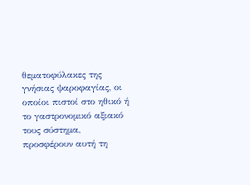θεματοφύλακες της γνήσιας ψαροφαγίας, οι οποίοι πιστοί στο ηθικό ή το γαστρονομικό αξιακό τους σύστημα, προσφέρουν αυτή τη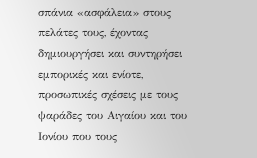σπάνια «ασφάλεια» στους πελάτες τους, έχοντας δημιουργήσει και συντηρήσει εμπορικές και ενίοτε, προσωπικές σχέσεις με τους ψαράδες του Αιγαίου και του Ιονίου που τους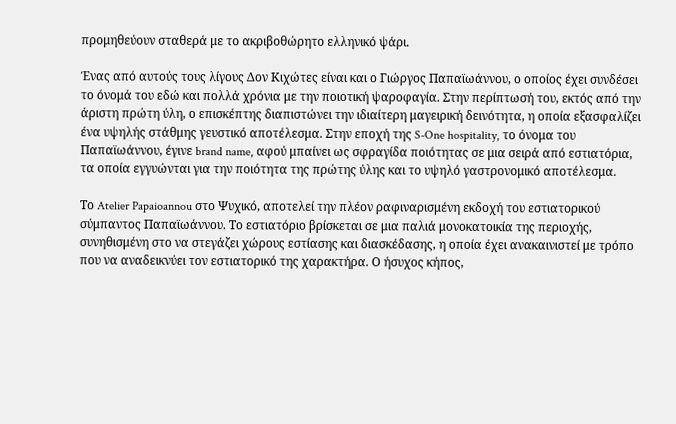προμηθεύουν σταθερά με το ακριβοθώρητο ελληνικό ψάρι.

Ένας από αυτούς τους λίγους Δον Κιχώτες είναι και ο Γιώργος Παπαϊωάννου, ο οποίος έχει συνδέσει το όνομά του εδώ και πολλά χρόνια με την ποιοτική ψαροφαγία. Στην περίπτωσή του, εκτός από την άριστη πρώτη ύλη, ο επισκέπτης διαπιστώνει την ιδιαίτερη μαγειρική δεινότητα, η οποία εξασφαλίζει ένα υψηλής στάθμης γευστικό αποτέλεσμα. Στην εποχή της S-One hospitality, το όνομα του Παπαϊωάννου, έγινε brand name, αφού μπαίνει ως σφραγίδα ποιότητας σε μια σειρά από εστιατόρια, τα οποία εγγυώνται για την ποιότητα της πρώτης ύλης και το υψηλό γαστρονομικό αποτέλεσμα.

Το Atelier Papaioannou στο Ψυχικό, αποτελεί την πλέον ραφιναρισμένη εκδοχή του εστιατορικού σύμπαντος Παπαϊωάννου. Το εστιατόριο βρίσκεται σε μια παλιά μονοκατοικία της περιοχής, συνηθισμένη στο να στεγάζει χώρους εστίασης και διασκέδασης, η οποία έχει ανακαινιστεί με τρόπο που να αναδεικνύει τον εστιατορικό της χαρακτήρα. Ο ήσυχος κήπος,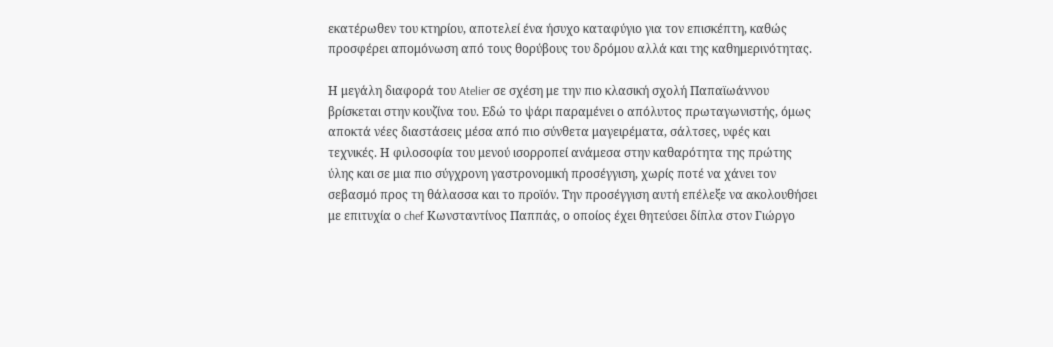εκατέρωθεν του κτηρίου, αποτελεί ένα ήσυχο καταφύγιο για τον επισκέπτη, καθώς προσφέρει απομόνωση από τους θορύβους του δρόμου αλλά και της καθημερινότητας.

Η μεγάλη διαφορά του Atelier σε σχέση με την πιο κλασική σχολή Παπαϊωάννου βρίσκεται στην κουζίνα του. Εδώ το ψάρι παραμένει ο απόλυτος πρωταγωνιστής, όμως αποκτά νέες διαστάσεις μέσα από πιο σύνθετα μαγειρέματα, σάλτσες, υφές και τεχνικές. Η φιλοσοφία του μενού ισορροπεί ανάμεσα στην καθαρότητα της πρώτης ύλης και σε μια πιο σύγχρονη γαστρονομική προσέγγιση, χωρίς ποτέ να χάνει τον σεβασμό προς τη θάλασσα και το προϊόν. Την προσέγγιση αυτή επέλεξε να ακολουθήσει με επιτυχία ο chef Κωνσταντίνος Παππάς, ο οποίος έχει θητεύσει δίπλα στον Γιώργο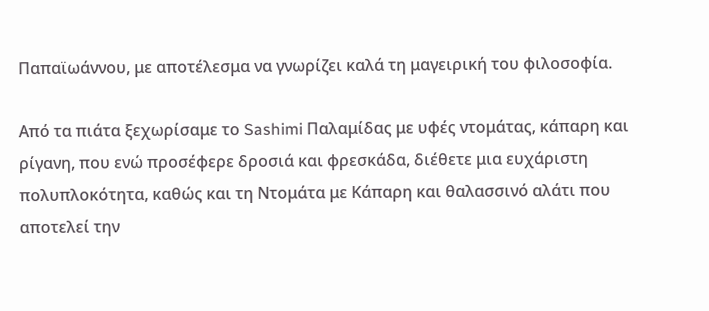Παπαϊωάννου, με αποτέλεσμα να γνωρίζει καλά τη μαγειρική του φιλοσοφία.

Από τα πιάτα ξεχωρίσαμε το Sashimi Παλαμίδας με υφές ντομάτας, κάπαρη και ρίγανη, που ενώ προσέφερε δροσιά και φρεσκάδα, διέθετε μια ευχάριστη πολυπλοκότητα, καθώς και τη Ντομάτα με Κάπαρη και θαλασσινό αλάτι που αποτελεί την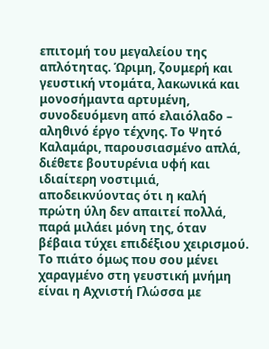επιτομή του μεγαλείου της απλότητας. Ώριμη, ζουμερή και γευστική ντομάτα, λακωνικά και μονοσήμαντα αρτυμένη, συνοδευόμενη από ελαιόλαδο – αληθινό έργο τέχνης. Το Ψητό Καλαμάρι, παρουσιασμένο απλά, διέθετε βουτυρένια υφή και ιδιαίτερη νοστιμιά, αποδεικνύοντας ότι η καλή πρώτη ύλη δεν απαιτεί πολλά, παρά μιλάει μόνη της, όταν βέβαια τύχει επιδέξιου χειρισμού. Το πιάτο όμως που σου μένει χαραγμένο στη γευστική μνήμη είναι η Αχνιστή Γλώσσα με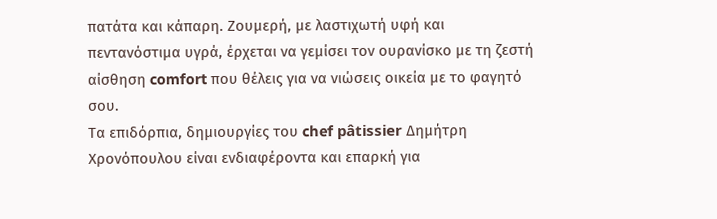πατάτα και κάπαρη. Ζουμερή, με λαστιχωτή υφή και πεντανόστιμα υγρά, έρχεται να γεμίσει τον ουρανίσκο με τη ζεστή αίσθηση comfort που θέλεις για να νιώσεις οικεία με το φαγητό σου.
Τα επιδόρπια, δημιουργίες του chef pâtissier Δημήτρη Χρονόπουλου είναι ενδιαφέροντα και επαρκή για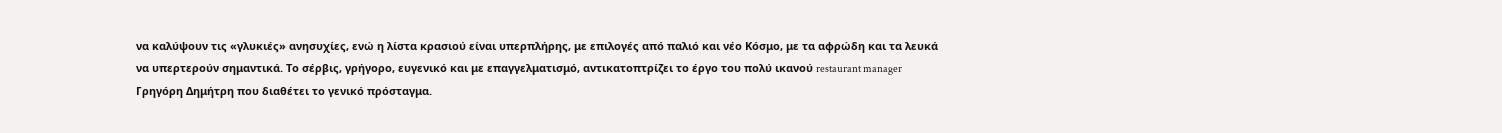να καλύψουν τις «γλυκιές» ανησυχίες, ενώ η λίστα κρασιού είναι υπερπλήρης, με επιλογές από παλιό και νέο Κόσμο, με τα αφρώδη και τα λευκά να υπερτερούν σημαντικά. Tο σέρβις, γρήγορο, ευγενικό και με επαγγελματισμό, αντικατοπτρίζει το έργο του πολύ ικανού restaurant manager Γρηγόρη Δημήτρη που διαθέτει το γενικό πρόσταγμα.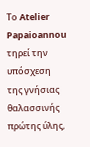Το Atelier Papaioannou τηρεί την υπόσχεση της γνήσιας θαλασσινής πρώτης ύλης,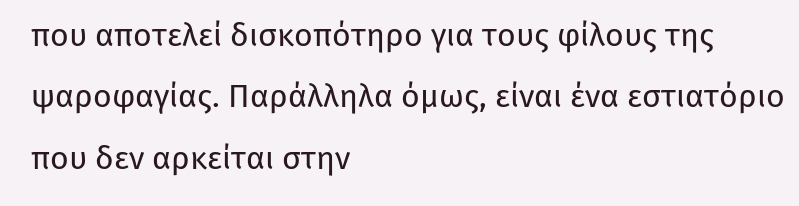που αποτελεί δισκοπότηρο για τους φίλους της ψαροφαγίας. Παράλληλα όμως, είναι ένα εστιατόριο που δεν αρκείται στην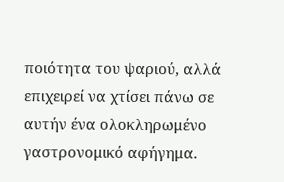ποιότητα του ψαριού, αλλά επιχειρεί να χτίσει πάνω σε αυτήν ένα ολοκληρωμένο γαστρονομικό αφήγημα.